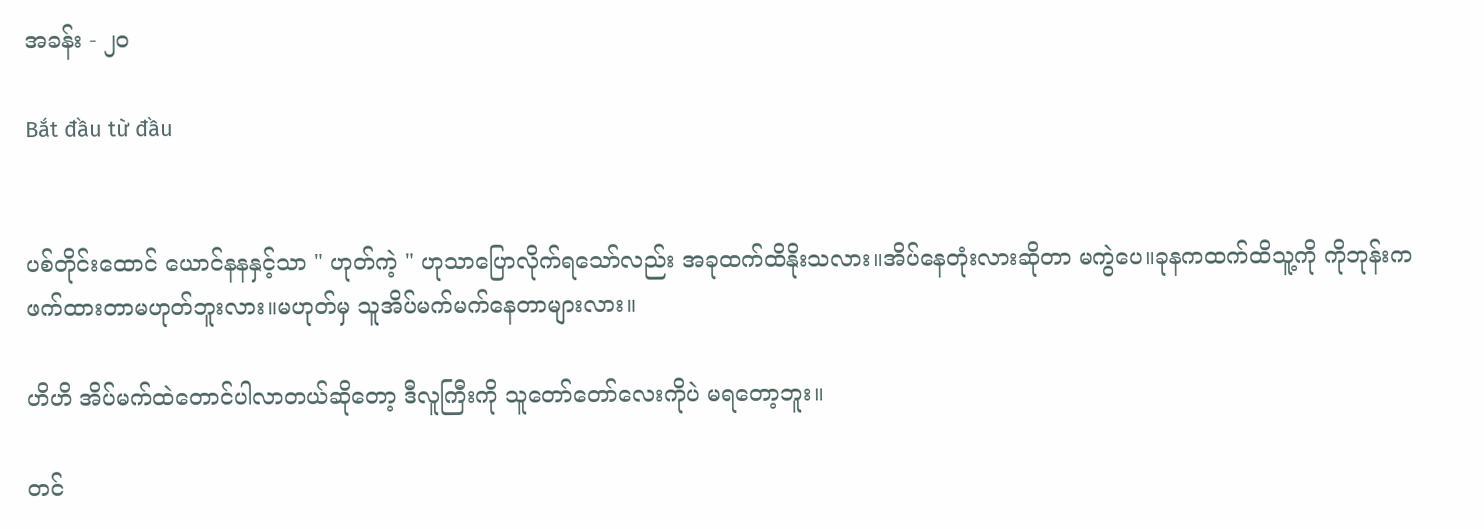အခန်း - ၂၀

Bắt đầu từ đầu


ပစ်တိုင်းထောင် ယောင်နနနှင့်သာ " ဟုတ်ကဲ့ " ဟုသာပြောလိုက်ရသော်လည်း အခုထက်ထိနိုးသလား။အိပ်နေတုံးလားဆိုတာ မကွဲပေ။ခုနကထက်ထိသူ့ကို ကိုဘုန်းကဖက်ထားတာမဟုတ်ဘူးလား။မဟုတ်မှ သူအိပ်မက်မက်နေတာများလား။

ဟိဟိ အိပ်မက်ထဲတောင်ပါလာတယ်ဆိုတော့ ဒီလူကြီးကို သူတော်တော်လေးကိုပဲ မရတော့ဘူး။

တင်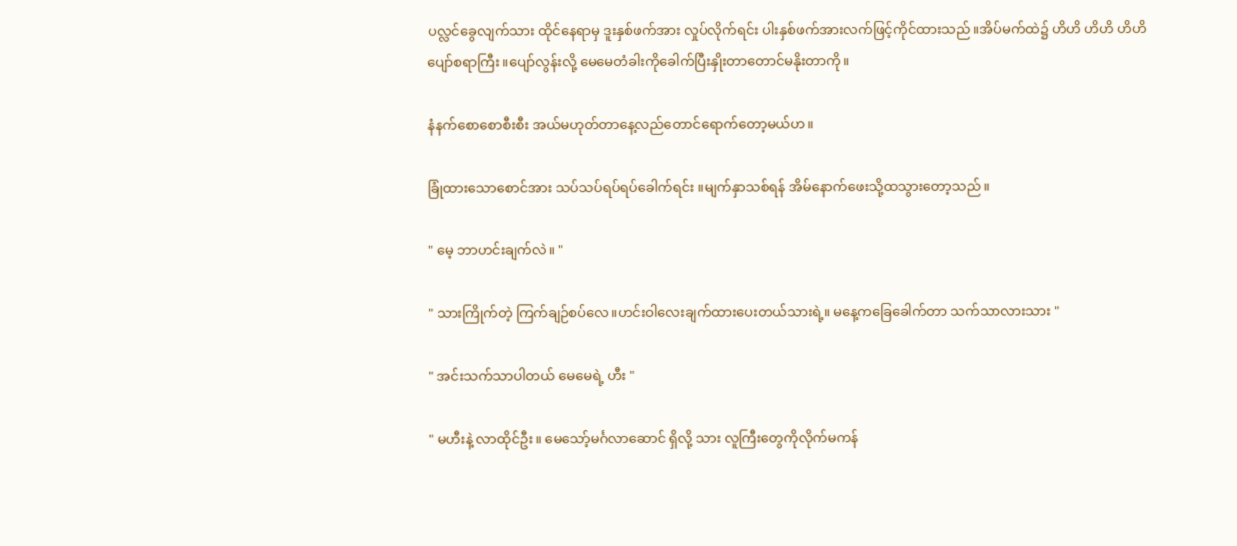ပလ္လင်ခွေလျက်သား ထိုင်နေရာမှ ဒူးနှစ်ဖက်အား လှုပ်လိုက်ရင်း ပါးနှစ်ဖက်အားလက်ဖြင့်ကိုင်ထားသည်။အိပ်မက်ထဲ၌ ဟိဟိ ဟိဟိ ဟိဟိ ပျော်စရာကြီး။ပျော်လွန်းလို့ မေ‌မေတံခါးကိုခေါက်ပြီးနှိုးတာတောင်မနိုးတာကို။

နံနက်စောစောစီးစီး အယ်မဟုတ်တာနေ့လည်တောင်ရောက်တော့မယ်ဟ။

ခြုံထားသောစောင်အား သပ်သပ်ရပ်ရပ်ခေါက်ရင်း ။မျက်နှာသစ်ရန် အိမ်နောက်ဖေးသို့ထသွားတော့သည်။

" မေ့ ဘာဟင်းချက်လဲ။ "

" သားကြိုက်တဲ့ ကြက်ချဉ်စပ်လေ။ဟင်းဝါလေးချက်ထားပေးတယ်သားရဲ့။ မနေ့ကခြေခေါက်တာ သက်သာလားသား "

" အင်းသက်သာပါတယ် မေမေရဲ့ ဟီး "

" မဟီးနဲ့ လာထိုင်ဦး။ မေသော့်‌မင်္ဂလာဆောင် ရှိလို့ သား လူကြီးတွေကိုလိုက်မကန်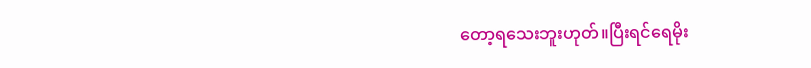တော့ရသေးဘူးဟုတ်။ပြီးရင်ရေမိုး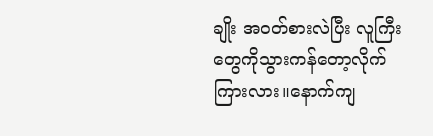ချိုး အဝတ်စားလဲပြီး လူကြီးတွေကိုသွားကန်တော့လိုက်ကြားလား။နောက်ကျ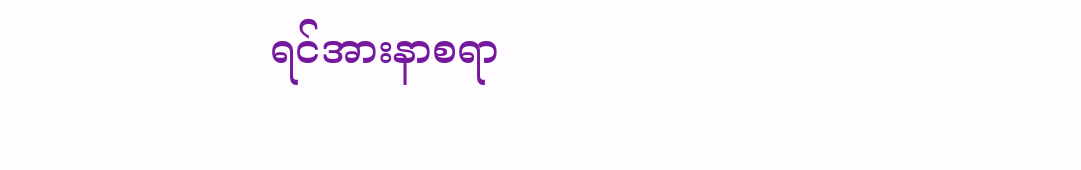ရင်အားနာစရာ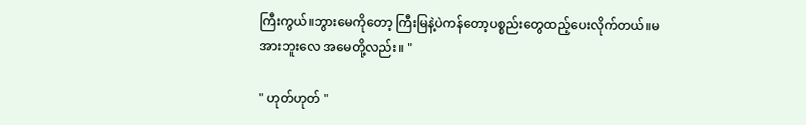ကြီးကွယ်။ဘွားမေကိုတော့ ကြီးမြနဲ့ပဲကန်တော့ပစ္စည်းတွေထည့်ပေးလိုက်တယ်။မအားဘူးလေ အမေတို့လည်း။ "

" ဟုတ်ဟုတ် "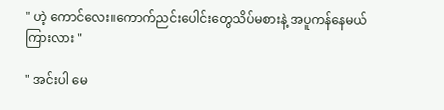" ဟဲ့ ကောင်လေး။ကောက်ညင်းပေါင်းတွေသိပ်မစားနဲ့ အပူကန်နေမယ်ကြားလား "

" အင်းပါ မေ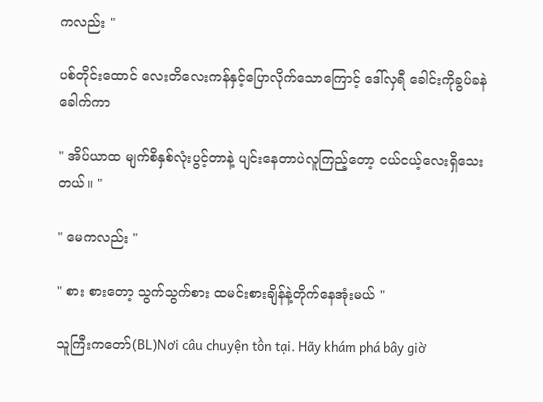ကလည်း "

ပစ်တိုင်းထောင် လေးတိလေးကန်နှင့်ပြောလိုက်သောကြောင့် ဒေါ်လှရီ ခေါင်းကိုခွပ်ခနဲခေါက်ကာ

" အိပ်ယာထ မျက်စိနှစ်လုံးပွင့်တာနဲ့ ပျင်းနေတာပဲလူကြည့်တော့ ငယ်ငယ့်လေးရှိသေးတယ်။ "

" မေကလည်း "

" စား စားတော့ သွက်သွက်စား ထမင်းစားချိန်နဲ့တိုက်နေအုံးမယ် "

သူကြီးကတော်(BL)Nơi câu chuyện tồn tại. Hãy khám phá bây giờ